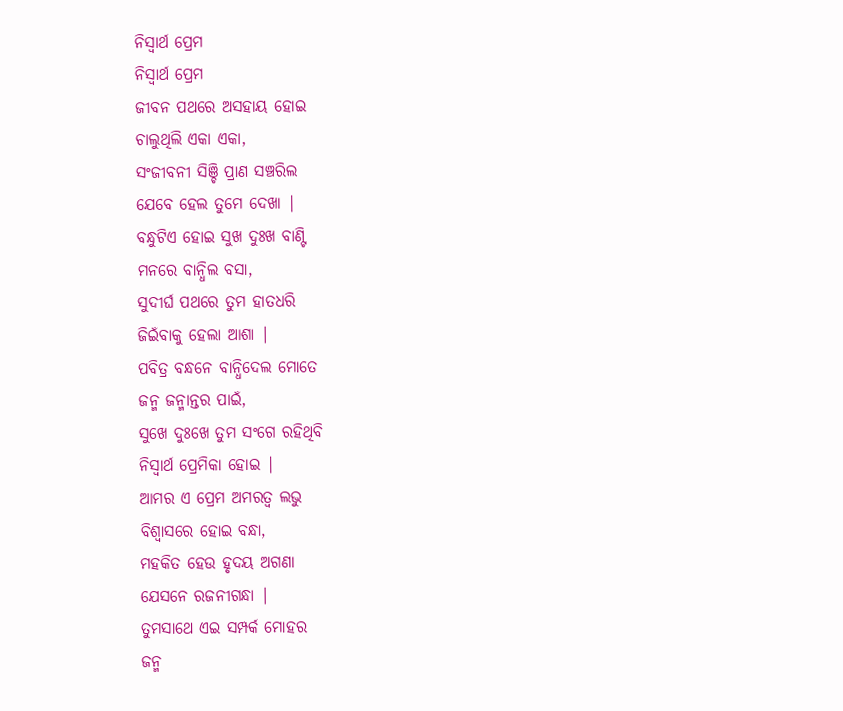ନିସ୍ଵାର୍ଥ ପ୍ରେମ
ନିସ୍ଵାର୍ଥ ପ୍ରେମ
ଜୀବନ ପଥରେ ଅସହାୟ ହୋଇ
ଚାଲୁଥିଲି ଏକା ଏକା,
ସଂଜୀବନୀ ସିଞ୍ଚି ପ୍ରାଣ ସଞ୍ଚରିଲ
ଯେବେ ହେଲ ତୁମେ ଦେଖା |
ବନ୍ଧୁଟିଏ ହୋଇ ସୁଖ ଦୁଃଖ ବାଣ୍ଟି
ମନରେ ବାନ୍ଧିଲ ବସା,
ସୁଦୀର୍ଘ ପଥରେ ତୁମ ହାତଧରି
ଜିଇଁବାକୁ ହେଲା ଆଶା |
ପବିତ୍ର ବନ୍ଧନେ ବାନ୍ଧିଦେଲ ମୋତେ
ଜନ୍ମ ଜନ୍ମାନ୍ତର ପାଇଁ,
ସୁଖେ ଦୁଃଖେ ତୁମ ସଂଗେ ରହିଥିବି
ନିସ୍ଵାର୍ଥ ପ୍ରେମିକା ହୋଇ |
ଆମର ଏ ପ୍ରେମ ଅମରତ୍ୱ ଲଭୁ
ବିଶ୍ୱାସରେ ହୋଇ ବନ୍ଧା,
ମହକିତ ହେଉ ହୃଦୟ ଅଗଣା
ଯେସନେ ରଜନୀଗନ୍ଧା |
ତୁମସାଥେ ଏଇ ସମ୍ପର୍କ ମୋହର
ଜନ୍ମ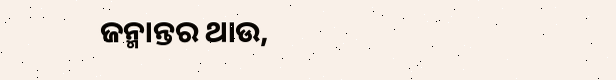ଜନ୍ମାନ୍ତର ଥାଉ,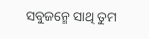ସବୁଜନ୍ମେ ସାଥି ତୁମ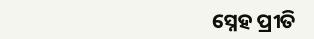ସ୍ନେହ ପ୍ରୀତି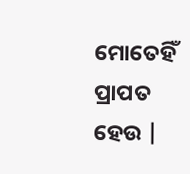ମୋତେହିଁ ପ୍ରାପତ ହେଉ |